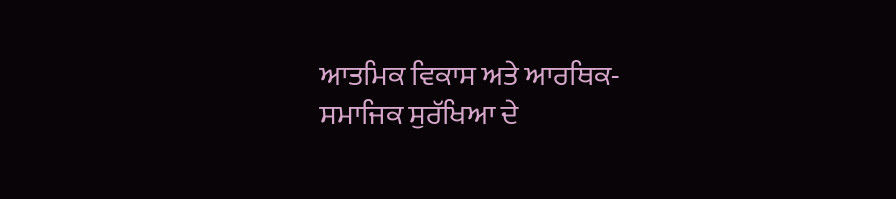ਆਤਮਿਕ ਵਿਕਾਸ ਅਤੇ ਆਰਥਿਕ-ਸਮਾਜਿਕ ਸੁਰੱਖਿਆ ਦੇ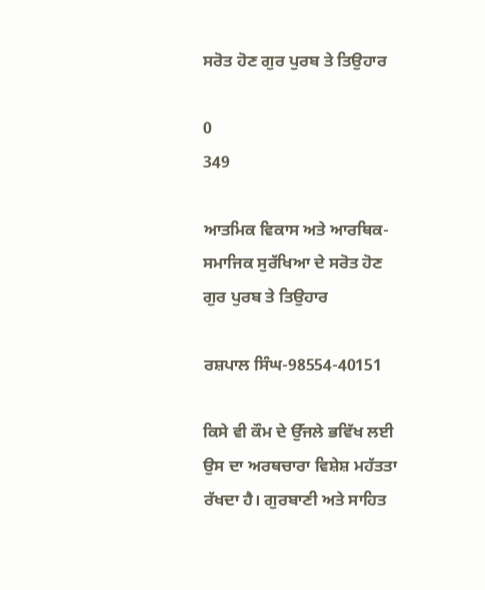ਸਰੋਤ ਹੋਣ ਗੁਰ ਪੁਰਬ ਤੇ ਤਿਉਹਾਰ

0
349

ਆਤਮਿਕ ਵਿਕਾਸ ਅਤੇ ਆਰਥਿਕ-ਸਮਾਜਿਕ ਸੁਰੱਖਿਆ ਦੇ ਸਰੋਤ ਹੋਣ ਗੁਰ ਪੁਰਬ ਤੇ ਤਿਉਹਾਰ

ਰਸ਼ਪਾਲ ਸਿੰਘ-98554-40151

ਕਿਸੇ ਵੀ ਕੌਮ ਦੇ ਉੱਜਲੇ ਭਵਿੱਖ ਲਈ ਉਸ ਦਾ ਅਰਥਚਾਰਾ ਵਿਸ਼ੇਸ਼ ਮਹੱਤਤਾ ਰੱਖਦਾ ਹੈ। ਗੁਰਬਾਣੀ ਅਤੇ ਸਾਹਿਤ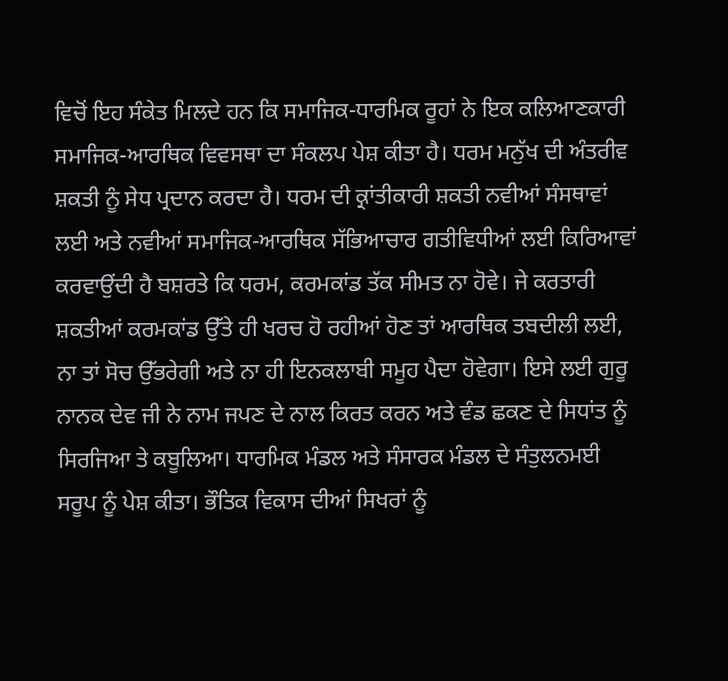ਵਿਚੋਂ ਇਹ ਸੰਕੇਤ ਮਿਲਦੇ ਹਨ ਕਿ ਸਮਾਜਿਕ-ਧਾਰਮਿਕ ਰੂਹਾਂ ਨੇ ਇਕ ਕਲਿਆਣਕਾਰੀ ਸਮਾਜਿਕ-ਆਰਥਿਕ ਵਿਵਸਥਾ ਦਾ ਸੰਕਲਪ ਪੇਸ਼ ਕੀਤਾ ਹੈ। ਧਰਮ ਮਨੁੱਖ ਦੀ ਅੰਤਰੀਵ ਸ਼ਕਤੀ ਨੂੰ ਸੇਧ ਪ੍ਰਦਾਨ ਕਰਦਾ ਹੈ। ਧਰਮ ਦੀ ਕ੍ਰਾਂਤੀਕਾਰੀ ਸ਼ਕਤੀ ਨਵੀਆਂ ਸੰਸਥਾਵਾਂ ਲਈ ਅਤੇ ਨਵੀਆਂ ਸਮਾਜਿਕ-ਆਰਥਿਕ ਸੱਭਿਆਚਾਰ ਗਤੀਵਿਧੀਆਂ ਲਈ ਕਿਰਿਆਵਾਂ ਕਰਵਾਉਂਦੀ ਹੈ ਬਸ਼ਰਤੇ ਕਿ ਧਰਮ, ਕਰਮਕਾਂਡ ਤੱਕ ਸੀਮਤ ਨਾ ਹੋਵੇ। ਜੇ ਕਰਤਾਰੀ ਸ਼ਕਤੀਆਂ ਕਰਮਕਾਂਡ ਉੱਤੇ ਹੀ ਖਰਚ ਹੋ ਰਹੀਆਂ ਹੋਣ ਤਾਂ ਆਰਥਿਕ ਤਬਦੀਲੀ ਲਈ, ਨਾ ਤਾਂ ਸੋਚ ਉੱਭਰੇਗੀ ਅਤੇ ਨਾ ਹੀ ਇਨਕਲਾਬੀ ਸਮੂਹ ਪੈਦਾ ਹੋਵੇਗਾ। ਇਸੇ ਲਈ ਗੁਰੂ ਨਾਨਕ ਦੇਵ ਜੀ ਨੇ ਨਾਮ ਜਪਣ ਦੇ ਨਾਲ ਕਿਰਤ ਕਰਨ ਅਤੇ ਵੰਡ ਛਕਣ ਦੇ ਸਿਧਾਂਤ ਨੂੰ ਸਿਰਜਿਆ ਤੇ ਕਬੂਲਿਆ। ਧਾਰਮਿਕ ਮੰਡਲ ਅਤੇ ਸੰਸਾਰਕ ਮੰਡਲ ਦੇ ਸੰਤੁਲਨਮਈ ਸਰੂਪ ਨੂੰ ਪੇਸ਼ ਕੀਤਾ। ਭੌਤਿਕ ਵਿਕਾਸ ਦੀਆਂ ਸਿਖਰਾਂ ਨੂੰ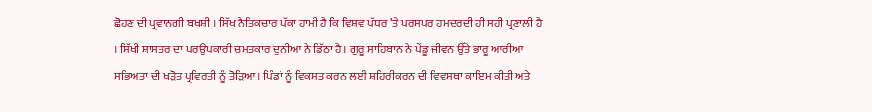ਛੋਹਣ ਦੀ ਪ੍ਰਵਾਨਗੀ ਬਖਸ਼ੀ । ਸਿੱਖ ਨੈਤਿਕਚਾਰ ਪੱਕਾ ਹਾਮੀ ਹੈ ਕਿ ਵਿਸ਼ਵ ਪੱਧਰ ’ਤੇ ਪਰਸਪਰ ਹਮਦਰਦੀ ਹੀ ਸਹੀ ਪ੍ਰਣਾਲੀ ਹੈ । ਸਿੱਖੀ ਸ਼ਾਸਤਰ ਦਾ ਪਰਉਪਕਾਰੀ ਚਮਤਕਾਰ ਦੁਨੀਆ ਨੇ ਡਿੱਠਾ ਹੈ। ਗੁਰੂ ਸਾਹਿਬਾਨ ਨੇ ਪੇਂਡੂ ਜੀਵਨ ਉੱਤੇ ਭਾਰੂ ਆਰੀਆ ਸਭਿਅਤਾ ਦੀ ਖੜੋਤ ਪ੍ਰਵਿਰਤੀ ਨੂੰ ਤੋੜਿਆ। ਪਿੰਡਾਂ ਨੂੰ ਵਿਕਸਤ ਕਰਨ ਲਈ ਸ਼ਹਿਰੀਕਰਨ ਦੀ ਵਿਵਸਥਾ ਕਾਇਮ ਕੀਤੀ ਅਤੇ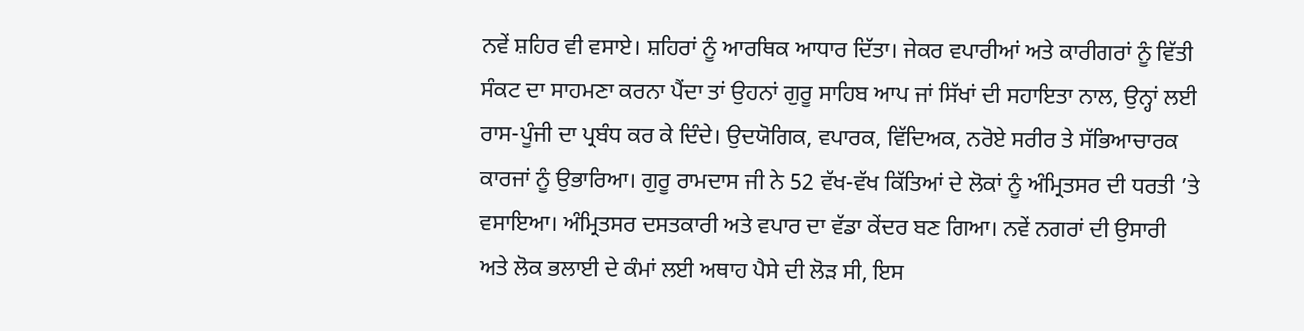ਨਵੇਂ ਸ਼ਹਿਰ ਵੀ ਵਸਾਏ। ਸ਼ਹਿਰਾਂ ਨੂੰ ਆਰਥਿਕ ਆਧਾਰ ਦਿੱਤਾ। ਜੇਕਰ ਵਪਾਰੀਆਂ ਅਤੇ ਕਾਰੀਗਰਾਂ ਨੂੰ ਵਿੱਤੀ ਸੰਕਟ ਦਾ ਸਾਹਮਣਾ ਕਰਨਾ ਪੈਂਦਾ ਤਾਂ ਉਹਨਾਂ ਗੁਰੂ ਸਾਹਿਬ ਆਪ ਜਾਂ ਸਿੱਖਾਂ ਦੀ ਸਹਾਇਤਾ ਨਾਲ, ਉਨ੍ਹਾਂ ਲਈ ਰਾਸ-ਪੂੰਜੀ ਦਾ ਪ੍ਰਬੰਧ ਕਰ ਕੇ ਦਿੰਦੇ। ਉਦਯੋਗਿਕ, ਵਪਾਰਕ, ਵਿੱਦਿਅਕ, ਨਰੋਏ ਸਰੀਰ ਤੇ ਸੱਭਿਆਚਾਰਕ ਕਾਰਜਾਂ ਨੂੰ ਉਭਾਰਿਆ। ਗੁਰੂ ਰਾਮਦਾਸ ਜੀ ਨੇ 52 ਵੱਖ-ਵੱਖ ਕਿੱਤਿਆਂ ਦੇ ਲੋਕਾਂ ਨੂੰ ਅੰਮ੍ਰਿਤਸਰ ਦੀ ਧਰਤੀ ’ਤੇ ਵਸਾਇਆ। ਅੰਮ੍ਰਿਤਸਰ ਦਸਤਕਾਰੀ ਅਤੇ ਵਪਾਰ ਦਾ ਵੱਡਾ ਕੇਂਦਰ ਬਣ ਗਿਆ। ਨਵੇਂ ਨਗਰਾਂ ਦੀ ਉਸਾਰੀ ਅਤੇ ਲੋਕ ਭਲਾਈ ਦੇ ਕੰਮਾਂ ਲਈ ਅਥਾਹ ਪੈਸੇ ਦੀ ਲੋੜ ਸੀ, ਇਸ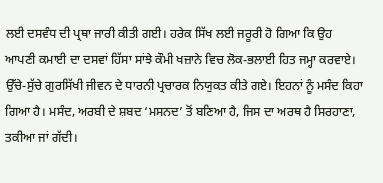ਲਈ ਦਸਵੰਧ ਦੀ ਪ੍ਰਥਾ ਜਾਰੀ ਕੀਤੀ ਗਈ। ਹਰੇਕ ਸਿੱਖ ਲਈ ਜਰੂਰੀ ਹੋ ਗਿਆ ਕਿ ਉਹ ਆਪਣੀ ਕਮਾਈ ਦਾ ਦਸਵਾਂ ਹਿੱਸਾ ਸਾਂਝੇ ਕੌਮੀ ਖਜ਼ਾਨੇ ਵਿਚ ਲੋਕ-ਭਲਾਈ ਹਿਤ ਜਮ੍ਹਾ ਕਰਵਾਏ। ਉੱਚੇ-ਸੁੱਚੇ ਗੁਰਸਿੱਖੀ ਜੀਵਨ ਦੇ ਧਾਰਨੀ ਪ੍ਰਚਾਰਕ ਨਿਯੁਕਤ ਕੀਤੇ ਗਏ। ਇਹਨਾਂ ਨੂੰ ਮਸੰਦ ਕਿਹਾ ਗਿਆ ਹੈ। ਮਸੰਦ, ਅਰਬੀ ਦੇ ਸ਼ਬਦ ‘ਮਸਨਦ’ ਤੋਂ ਬਣਿਆ ਹੈ, ਜਿਸ ਦਾ ਅਰਥ ਹੈ ਸਿਰਹਾਣਾ, ਤਕੀਆ ਜਾਂ ਗੱਦੀ।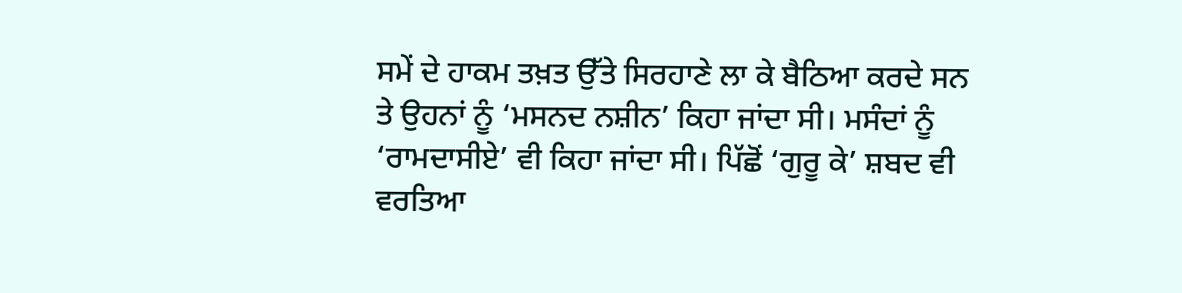ਸਮੇਂ ਦੇ ਹਾਕਮ ਤਖ਼ਤ ਉੱਤੇ ਸਿਰਹਾਣੇ ਲਾ ਕੇ ਬੈਠਿਆ ਕਰਦੇ ਸਨ ਤੇ ਉਹਨਾਂ ਨੂੰ ‘ਮਸਨਦ ਨਸ਼ੀਨ’ ਕਿਹਾ ਜਾਂਦਾ ਸੀ। ਮਸੰਦਾਂ ਨੂੰ ‘ਰਾਮਦਾਸੀਏ’ ਵੀ ਕਿਹਾ ਜਾਂਦਾ ਸੀ। ਪਿੱਛੋਂ ‘ਗੁਰੂ ਕੇ’ ਸ਼ਬਦ ਵੀ ਵਰਤਿਆ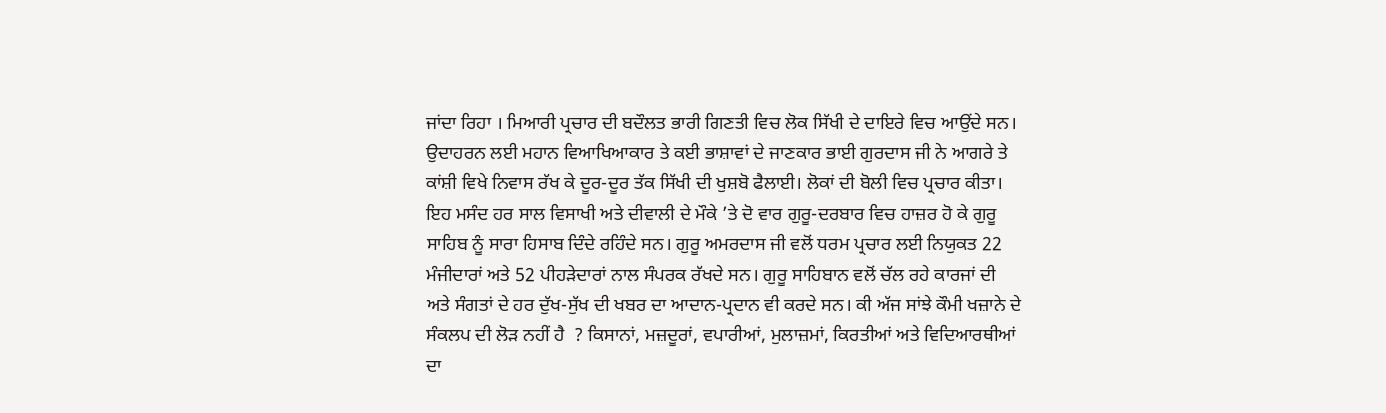ਜਾਂਦਾ ਰਿਹਾ । ਮਿਆਰੀ ਪ੍ਰਚਾਰ ਦੀ ਬਦੌਲਤ ਭਾਰੀ ਗਿਣਤੀ ਵਿਚ ਲੋਕ ਸਿੱਖੀ ਦੇ ਦਾਇਰੇ ਵਿਚ ਆਉਂਦੇ ਸਨ। ਉਦਾਹਰਨ ਲਈ ਮਹਾਨ ਵਿਆਖਿਆਕਾਰ ਤੇ ਕਈ ਭਾਸ਼ਾਵਾਂ ਦੇ ਜਾਣਕਾਰ ਭਾਈ ਗੁਰਦਾਸ ਜੀ ਨੇ ਆਗਰੇ ਤੇ ਕਾਂਸ਼ੀ ਵਿਖੇ ਨਿਵਾਸ ਰੱਖ ਕੇ ਦੂਰ-ਦੂਰ ਤੱਕ ਸਿੱਖੀ ਦੀ ਖੁਸ਼ਬੋ ਫੈਲਾਈ। ਲੋਕਾਂ ਦੀ ਬੋਲੀ ਵਿਚ ਪ੍ਰਚਾਰ ਕੀਤਾ। ਇਹ ਮਸੰਦ ਹਰ ਸਾਲ ਵਿਸਾਖੀ ਅਤੇ ਦੀਵਾਲੀ ਦੇ ਮੌਕੇ ’ਤੇ ਦੋ ਵਾਰ ਗੁਰੂ-ਦਰਬਾਰ ਵਿਚ ਹਾਜ਼ਰ ਹੋ ਕੇ ਗੁਰੂ ਸਾਹਿਬ ਨੂੰ ਸਾਰਾ ਹਿਸਾਬ ਦਿੰਦੇ ਰਹਿੰਦੇ ਸਨ। ਗੁਰੂ ਅਮਰਦਾਸ ਜੀ ਵਲੋਂ ਧਰਮ ਪ੍ਰਚਾਰ ਲਈ ਨਿਯੁਕਤ 22 ਮੰਜੀਦਾਰਾਂ ਅਤੇ 52 ਪੀਹੜੇਦਾਰਾਂ ਨਾਲ ਸੰਪਰਕ ਰੱਖਦੇ ਸਨ। ਗੁਰੂ ਸਾਹਿਬਾਨ ਵਲੋਂ ਚੱਲ ਰਹੇ ਕਾਰਜਾਂ ਦੀ ਅਤੇ ਸੰਗਤਾਂ ਦੇ ਹਰ ਦੁੱਖ-ਸੁੱਖ ਦੀ ਖਬਰ ਦਾ ਆਦਾਨ-ਪ੍ਰਦਾਨ ਵੀ ਕਰਦੇ ਸਨ। ਕੀ ਅੱਜ ਸਾਂਝੇ ਕੌਮੀ ਖਜ਼ਾਨੇ ਦੇ ਸੰਕਲਪ ਦੀ ਲੋੜ ਨਹੀਂ ਹੈ  ? ਕਿਸਾਨਾਂ, ਮਜ਼ਦੂਰਾਂ, ਵਪਾਰੀਆਂ, ਮੁਲਾਜ਼ਮਾਂ, ਕਿਰਤੀਆਂ ਅਤੇ ਵਿਦਿਆਰਥੀਆਂ ਦਾ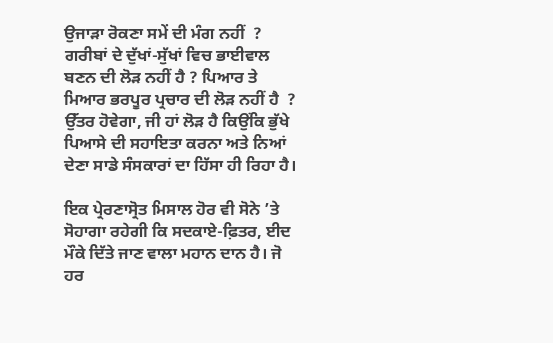ਉਜਾੜਾ ਰੋਕਣਾ ਸਮੇਂ ਦੀ ਮੰਗ ਨਹੀਂ  ? ਗਰੀਬਾਂ ਦੇ ਦੁੱਖਾਂ-ਸੁੱਖਾਂ ਵਿਚ ਭਾਈਵਾਲ ਬਣਨ ਦੀ ਲੋੜ ਨਹੀਂ ਹੈ ? ਪਿਆਰ ਤੇ ਮਿਆਰ ਭਰਪੂਰ ਪ੍ਰਚਾਰ ਦੀ ਲੋੜ ਨਹੀਂ ਹੈ  ? ਉੱਤਰ ਹੋਵੇਗਾ, ਜੀ ਹਾਂ ਲੋੜ ਹੈ ਕਿਉਂਕਿ ਭੁੱਖੇ ਪਿਆਸੇ ਦੀ ਸਹਾਇਤਾ ਕਰਨਾ ਅਤੇ ਨਿਆਂ ਦੇਣਾ ਸਾਡੇ ਸੰਸਕਾਰਾਂ ਦਾ ਹਿੱਸਾ ਹੀ ਰਿਹਾ ਹੈ।

ਇਕ ਪ੍ਰੇਰਣਾਸ੍ਰੋਤ ਮਿਸਾਲ ਹੋਰ ਵੀ ਸੋਨੇ ’ਤੇ ਸੋਹਾਗਾ ਰਹੇਗੀ ਕਿ ਸਦਕਾਏ-ਫ਼ਿਤਰ, ਈਦ ਮੌਕੇ ਦਿੱਤੇ ਜਾਣ ਵਾਲਾ ਮਹਾਨ ਦਾਨ ਹੈ। ਜੋ ਹਰ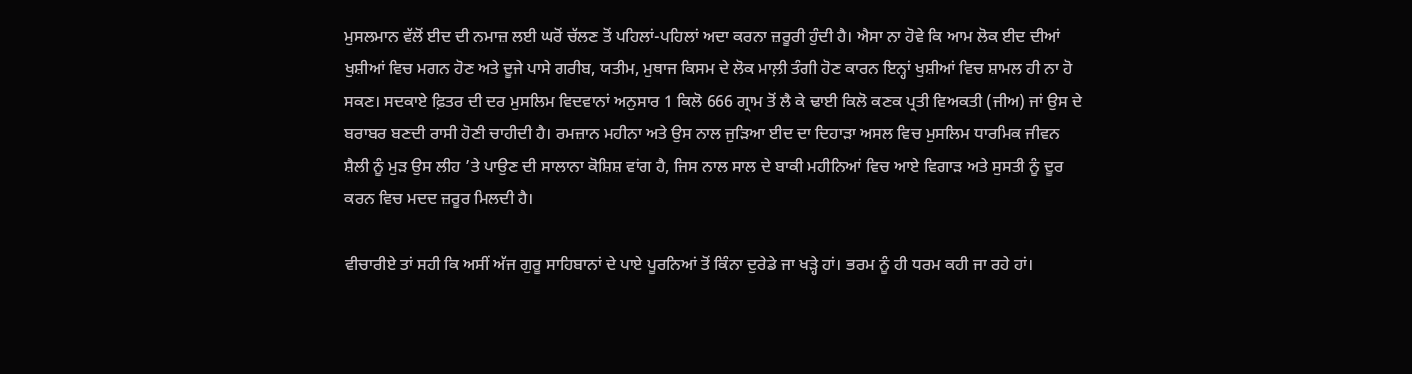ਮੁਸਲਮਾਨ ਵੱਲੋਂ ਈਦ ਦੀ ਨਮਾਜ਼ ਲਈ ਘਰੋਂ ਚੱਲਣ ਤੋਂ ਪਹਿਲਾਂ-ਪਹਿਲਾਂ ਅਦਾ ਕਰਨਾ ਜ਼ਰੂਰੀ ਹੁੰਦੀ ਹੈ। ਐਸਾ ਨਾ ਹੋਵੇ ਕਿ ਆਮ ਲੋਕ ਈਦ ਦੀਆਂ ਖੁਸ਼ੀਆਂ ਵਿਚ ਮਗਨ ਹੋਣ ਅਤੇ ਦੂਜੇ ਪਾਸੇ ਗਰੀਬ, ਯਤੀਮ, ਮੁਥਾਜ ਕਿਸਮ ਦੇ ਲੋਕ ਮਾਲ਼ੀ ਤੰਗੀ ਹੋਣ ਕਾਰਨ ਇਨ੍ਹਾਂ ਖੁਸ਼ੀਆਂ ਵਿਚ ਸ਼ਾਮਲ ਹੀ ਨਾ ਹੋ ਸਕਣ। ਸਦਕਾਏ ਫ਼ਿਤਰ ਦੀ ਦਰ ਮੁਸਲਿਮ ਵਿਦਵਾਨਾਂ ਅਨੁਸਾਰ 1 ਕਿਲੋ 666 ਗ੍ਰਾਮ ਤੋਂ ਲੈ ਕੇ ਢਾਈ ਕਿਲੋ ਕਣਕ ਪ੍ਰਤੀ ਵਿਅਕਤੀ (ਜੀਅ) ਜਾਂ ਉਸ ਦੇ ਬਰਾਬਰ ਬਣਦੀ ਰਾਸੀ ਹੋਣੀ ਚਾਹੀਦੀ ਹੈ। ਰਮਜ਼ਾਨ ਮਹੀਨਾ ਅਤੇ ਉਸ ਨਾਲ ਜੁੜਿਆ ਈਦ ਦਾ ਦਿਹਾੜਾ ਅਸਲ ਵਿਚ ਮੁਸਲਿਮ ਧਾਰਮਿਕ ਜੀਵਨ ਸ਼ੈਲੀ ਨੂੰ ਮੁੜ ਉਸ ਲੀਹ ’ਤੇ ਪਾਉਣ ਦੀ ਸਾਲਾਨਾ ਕੋਸ਼ਿਸ਼ ਵਾਂਗ ਹੈ, ਜਿਸ ਨਾਲ ਸਾਲ ਦੇ ਬਾਕੀ ਮਹੀਨਿਆਂ ਵਿਚ ਆਏ ਵਿਗਾੜ ਅਤੇ ਸੁਸਤੀ ਨੂੰ ਦੂਰ ਕਰਨ ਵਿਚ ਮਦਦ ਜ਼ਰੂਰ ਮਿਲਦੀ ਹੈ।

ਵੀਚਾਰੀਏ ਤਾਂ ਸਹੀ ਕਿ ਅਸੀਂ ਅੱਜ ਗੁਰੂ ਸਾਹਿਬਾਨਾਂ ਦੇ ਪਾਏ ਪੂਰਨਿਆਂ ਤੋਂ ਕਿੰਨਾ ਦੁਰੇਡੇ ਜਾ ਖੜ੍ਹੇ ਹਾਂ। ਭਰਮ ਨੂੰ ਹੀ ਧਰਮ ਕਹੀ ਜਾ ਰਹੇ ਹਾਂ।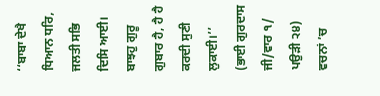‘‘ਬਾਬਾ ਦੇਖੈ ਧਿਆਨ ਧਰਿ, ਜਲਤੀ ਸਭਿ ਦਿਸਿ ਆਈ। ਬਾਝਹੁ ਗੁਰੂ ਗੁਬਾਰ ਹੈ, ਹੈ ਹੈ ਕਰਦੀ ਸੁਣੀ ਲੁਕਾਈ।’’ (ਭਾਈ ਗੁਰਦਾਸ ਜੀ/ਵਾਰ ੧/ ਪਉੜੀ ੨੪) ਵਚਨਾਂ ’ਚ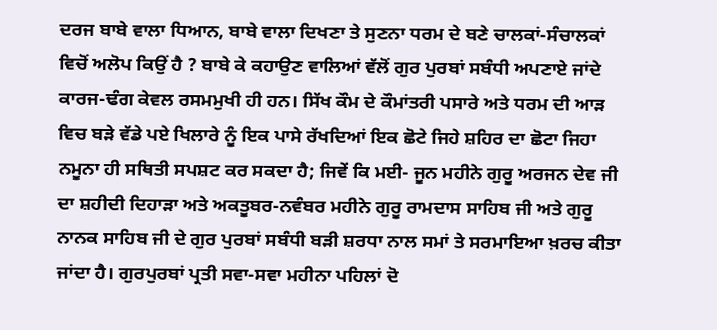ਦਰਜ ਬਾਬੇ ਵਾਲਾ ਧਿਆਨ, ਬਾਬੇ ਵਾਲਾ ਦਿਖਣਾ ਤੇ ਸੁਣਨਾ ਧਰਮ ਦੇ ਬਣੇ ਚਾਲਕਾਂ-ਸੰਚਾਲਕਾਂ ਵਿਚੋਂ ਅਲੋਪ ਕਿਉਂ ਹੈ ? ਬਾਬੇ ਕੇ ਕਹਾਉਣ ਵਾਲਿਆਂ ਵੱਲੋਂ ਗੁਰ ਪੁਰਬਾਂ ਸਬੰਧੀ ਅਪਣਾਏ ਜਾਂਦੇ ਕਾਰਜ-ਢੰਗ ਕੇਵਲ ਰਸਮਮੁਖੀ ਹੀ ਹਨ। ਸਿੱਖ ਕੌਮ ਦੇ ਕੌਮਾਂਤਰੀ ਪਸਾਰੇ ਅਤੇ ਧਰਮ ਦੀ ਆੜ ਵਿਚ ਬੜੇ ਵੱਡੇ ਪਏ ਖਿਲਾਰੇ ਨੂੰ ਇਕ ਪਾਸੇ ਰੱਖਦਿਆਂ ਇਕ ਛੋਟੇ ਜਿਹੇ ਸ਼ਹਿਰ ਦਾ ਛੋਟਾ ਜਿਹਾ ਨਮੂਨਾ ਹੀ ਸਥਿਤੀ ਸਪਸ਼ਟ ਕਰ ਸਕਦਾ ਹੈ; ਜਿਵੇਂ ਕਿ ਮਈ- ਜੂਨ ਮਹੀਨੇ ਗੁਰੂ ਅਰਜਨ ਦੇਵ ਜੀ ਦਾ ਸ਼ਹੀਦੀ ਦਿਹਾੜਾ ਅਤੇ ਅਕਤੂਬਰ-ਨਵੰਬਰ ਮਹੀਨੇ ਗੁਰੂ ਰਾਮਦਾਸ ਸਾਹਿਬ ਜੀ ਅਤੇ ਗੁਰੂ ਨਾਨਕ ਸਾਹਿਬ ਜੀ ਦੇ ਗੁਰ ਪੁਰਬਾਂ ਸਬੰਧੀ ਬੜੀ ਸ਼ਰਧਾ ਨਾਲ ਸਮਾਂ ਤੇ ਸਰਮਾਇਆ ਖ਼ਰਚ ਕੀਤਾ ਜਾਂਦਾ ਹੈ। ਗੁਰਪੁਰਬਾਂ ਪ੍ਰਤੀ ਸਵਾ-ਸਵਾ ਮਹੀਨਾ ਪਹਿਲਾਂ ਦੋ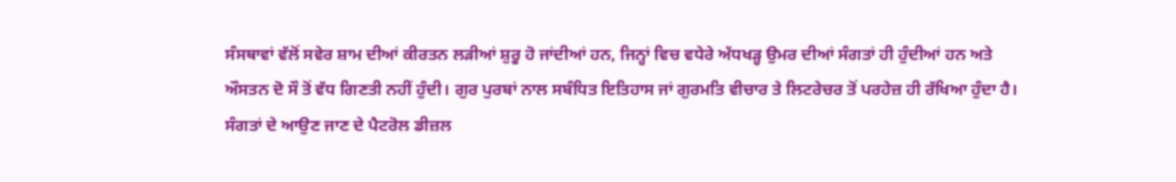ਸੰਸਥਾਵਾਂ ਵੱਲੋਂ ਸਵੇਰ ਸ਼ਾਮ ਦੀਆਂ ਕੀਰਤਨ ਲੜੀਆਂ ਸ਼ੁਰੂ ਹੋ ਜਾਂਦੀਆਂ ਹਨ, ਜਿਨ੍ਹਾਂ ਵਿਚ ਵਧੇਰੇ ਅੱਧਖੜ੍ਹ ਉਮਰ ਦੀਆਂ ਸੰਗਤਾਂ ਹੀ ਹੁੰਦੀਆਂ ਹਨ ਅਤੇ ਔਸਤਨ ਦੋ ਸੌ ਤੋਂ ਵੱਧ ਗਿਣਤੀ ਨਹੀਂ ਹੁੰਦੀ। ਗੁਰ ਪੁਰਬਾਂ ਨਾਲ ਸਬੰਧਿਤ ਇਤਿਹਾਸ ਜਾਂ ਗੁਰਮਤਿ ਵੀਚਾਰ ਤੇ ਲਿਟਰੇਚਰ ਤੋਂ ਪਰਹੇਜ਼ ਹੀ ਰੱਖਿਆ ਹੁੰਦਾ ਹੈ। ਸੰਗਤਾਂ ਦੇ ਆਉਣ ਜਾਣ ਦੇ ਪੈਟਰੋਲ ਡੀਜ਼ਲ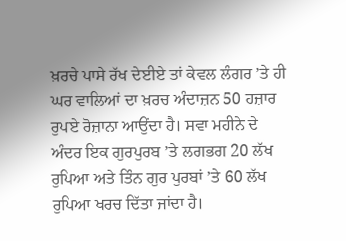ਖ਼ਰਚੇ ਪਾਸੇ ਰੱਖ ਦੇਈਏ ਤਾਂ ਕੇਵਲ ਲੰਗਰ ’ਤੇ ਹੀ ਘਰ ਵਾਲਿਆਂ ਦਾ ਖ਼ਰਚ ਅੰਦਾਜ਼ਨ 50 ਹਜ਼ਾਰ ਰੁਪਏ ਰੋਜ਼ਾਨਾ ਆਉਂਦਾ ਹੈ। ਸਵਾ ਮਹੀਨੇ ਦੇ ਅੰਦਰ ਇਕ ਗੁਰਪੁਰਬ ’ਤੇ ਲਗਭਗ 20 ਲੱਖ ਰੁਪਿਆ ਅਤੇ ਤਿੰਨ ਗੁਰ ਪੁਰਬਾਂ ’ਤੇ 60 ਲੱਖ ਰੁਪਿਆ ਖਰਚ ਦਿੱਤਾ ਜਾਂਦਾ ਹੈ।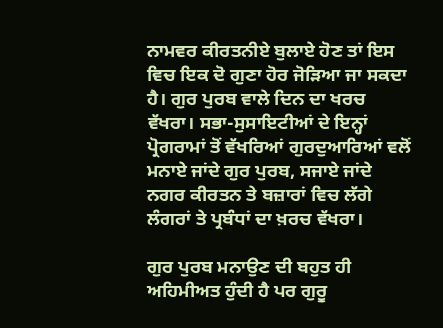ਨਾਮਵਰ ਕੀਰਤਨੀਏ ਬੁਲਾਏ ਹੋਣ ਤਾਂ ਇਸ ਵਿਚ ਇਕ ਦੋ ਗੁਣਾ ਹੋਰ ਜੋੜਿਆ ਜਾ ਸਕਦਾ ਹੈ। ਗੁਰ ਪੁਰਬ ਵਾਲੇ ਦਿਨ ਦਾ ਖਰਚ ਵੱਖਰਾ। ਸਭਾ-ਸੁਸਾਇਟੀਆਂ ਦੇ ਇਨ੍ਹਾਂ ਪ੍ਰੋਗਰਾਮਾਂ ਤੋਂ ਵੱਖਰਿਆਂ ਗੁਰਦੁਆਰਿਆਂ ਵਲੋਂ ਮਨਾਏ ਜਾਂਦੇ ਗੁਰ ਪੁਰਬ, ਸਜਾਏ ਜਾਂਦੇ ਨਗਰ ਕੀਰਤਨ ਤੇ ਬਜ਼ਾਰਾਂ ਵਿਚ ਲੱਗੇ ਲੰਗਰਾਂ ਤੇ ਪ੍ਰਬੰਧਾਂ ਦਾ ਖ਼ਰਚ ਵੱਖਰਾ।

ਗੁਰ ਪੁਰਬ ਮਨਾਉਣ ਦੀ ਬਹੁਤ ਹੀ ਅਹਿਮੀਅਤ ਹੁੰਦੀ ਹੈ ਪਰ ਗੁਰੂ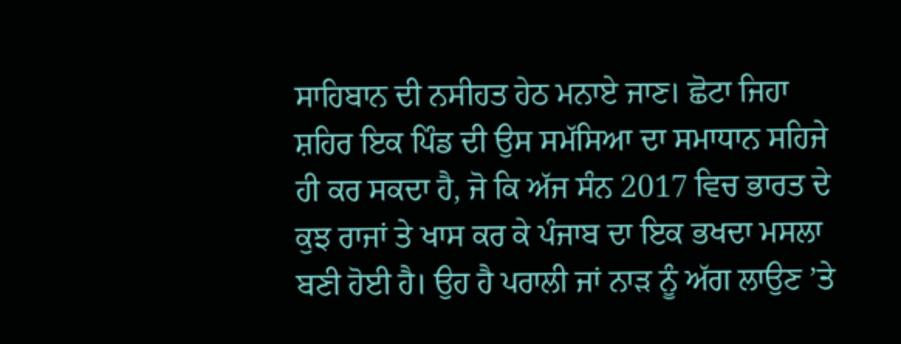ਸਾਹਿਬਾਨ ਦੀ ਨਸੀਹਤ ਹੇਠ ਮਨਾਏ ਜਾਣ। ਛੋਟਾ ਜਿਹਾ ਸ਼ਹਿਰ ਇਕ ਪਿੰਡ ਦੀ ਉਸ ਸਮੱਸਿਆ ਦਾ ਸਮਾਧਾਨ ਸਹਿਜੇ ਹੀ ਕਰ ਸਕਦਾ ਹੈ, ਜੋ ਕਿ ਅੱਜ ਸੰਨ 2017 ਵਿਚ ਭਾਰਤ ਦੇ ਕੁਝ ਰਾਜਾਂ ਤੇ ਖਾਸ ਕਰ ਕੇ ਪੰਜਾਬ ਦਾ ਇਕ ਭਖਦਾ ਮਸਲਾ ਬਣੀ ਹੋਈ ਹੈ। ਉਹ ਹੈ ਪਰਾਲੀ ਜਾਂ ਨਾੜ ਨੂੰ ਅੱਗ ਲਾਉਣ ’ਤੇ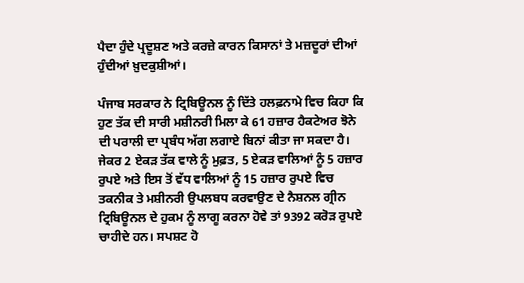ਪੈਦਾ ਹੁੰਦੇ ਪ੍ਰਦੂਸ਼ਣ ਅਤੇ ਕਰਜ਼ੇ ਕਾਰਨ ਕਿਸਾਨਾਂ ਤੇ ਮਜ਼ਦੂਰਾਂ ਦੀਆਂ ਹੁੰਦੀਆਂ ਖ਼ੁਦਕੁਸ਼ੀਆਂ।

ਪੰਜਾਬ ਸਰਕਾਰ ਨੇ ਟ੍ਰਿਬਿਊਨਲ ਨੂੰ ਦਿੱਤੇ ਹਲਫ਼ਨਾਮੇ ਵਿਚ ਕਿਹਾ ਕਿ ਹੁਣ ਤੱਕ ਦੀ ਸਾਰੀ ਮਸ਼ੀਨਰੀ ਮਿਲਾ ਕੇ 61 ਹਜ਼ਾਰ ਹੈਕਟੇਅਰ ਝੋਨੇ ਦੀ ਪਰਾਲੀ ਦਾ ਪ੍ਰਬੰਧ ਅੱਗ ਲਗਾਏ ਬਿਨਾਂ ਕੀਤਾ ਜਾ ਸਕਦਾ ਹੈ। ਜੇਕਰ 2 ਏਕੜ ਤੱਕ ਵਾਲੇ ਨੂੰ ਮੁਫ਼ਤ, 5 ਏਕੜ ਵਾਲਿਆਂ ਨੂੰ 5 ਹਜ਼ਾਰ ਰੁਪਏ ਅਤੇ ਇਸ ਤੋਂ ਵੱਧ ਵਾਲਿਆਂ ਨੂੰ 15 ਹਜ਼ਾਰ ਰੁਪਏ ਵਿਚ ਤਕਨੀਕ ਤੇ ਮਸ਼ੀਨਰੀ ਉਪਲਬਧ ਕਰਵਾਉਣ ਦੇ ਨੈਸ਼ਨਲ ਗ੍ਰੀਨ ਟ੍ਰਿਬਿਊਨਲ ਦੇ ਹੁਕਮ ਨੂੰ ਲਾਗੂ ਕਰਨਾ ਹੋਵੇ ਤਾਂ 9392 ਕਰੋੜ ਰੁਪਏ ਚਾਹੀਦੇ ਹਨ। ਸਪਸ਼ਟ ਹੋ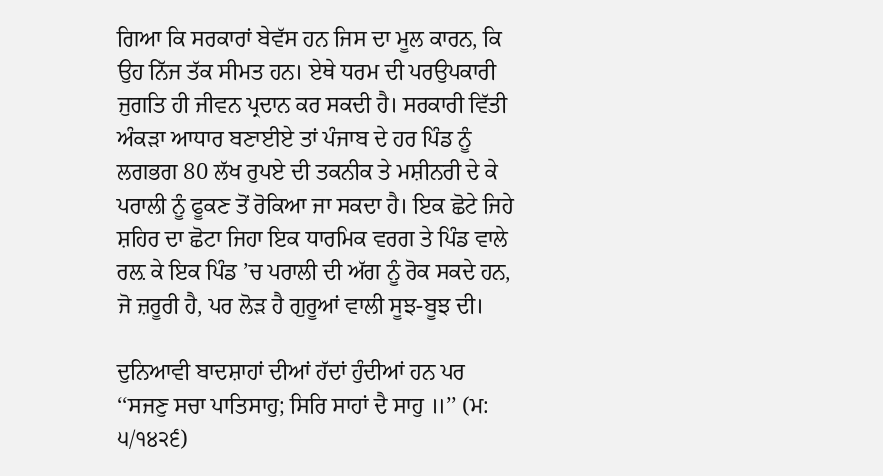ਗਿਆ ਕਿ ਸਰਕਾਰਾਂ ਬੇਵੱਸ ਹਨ ਜਿਸ ਦਾ ਮੂਲ ਕਾਰਨ, ਕਿ ਉਹ ਨਿੱਜ ਤੱਕ ਸੀਮਤ ਹਨ। ਏਥੇ ਧਰਮ ਦੀ ਪਰਉਪਕਾਰੀ ਜੁਗਤਿ ਹੀ ਜੀਵਨ ਪ੍ਰਦਾਨ ਕਰ ਸਕਦੀ ਹੈ। ਸਰਕਾਰੀ ਵਿੱਤੀ ਅੰਕੜਾ ਆਧਾਰ ਬਣਾਈਏ ਤਾਂ ਪੰਜਾਬ ਦੇ ਹਰ ਪਿੰਡ ਨੂੰ ਲਗਭਗ 80 ਲੱਖ ਰੁਪਏ ਦੀ ਤਕਨੀਕ ਤੇ ਮਸ਼ੀਨਰੀ ਦੇ ਕੇ ਪਰਾਲੀ ਨੂੰ ਫੂਕਣ ਤੋਂ ਰੋਕਿਆ ਜਾ ਸਕਦਾ ਹੈ। ਇਕ ਛੋਟੇ ਜਿਹੇ ਸ਼ਹਿਰ ਦਾ ਛੋਟਾ ਜਿਹਾ ਇਕ ਧਾਰਮਿਕ ਵਰਗ ਤੇ ਪਿੰਡ ਵਾਲੇ ਰਲ਼ ਕੇ ਇਕ ਪਿੰਡ ’ਚ ਪਰਾਲੀ ਦੀ ਅੱਗ ਨੂੰ ਰੋਕ ਸਕਦੇ ਹਨ, ਜੋ ਜ਼ਰੂਰੀ ਹੈ, ਪਰ ਲੋੜ ਹੈ ਗੁਰੂਆਂ ਵਾਲੀ ਸੂਝ-ਬੂਝ ਦੀ।

ਦੁਨਿਆਵੀ ਬਾਦਸ਼ਾਹਾਂ ਦੀਆਂ ਹੱਦਾਂ ਹੁੰਦੀਆਂ ਹਨ ਪਰ ‘‘ਸਜਣੁ ਸਚਾ ਪਾਤਿਸਾਹੁ; ਸਿਰਿ ਸਾਹਾਂ ਦੈ ਸਾਹੁ ॥’’ (ਮ: ੫/੧੪੨੬)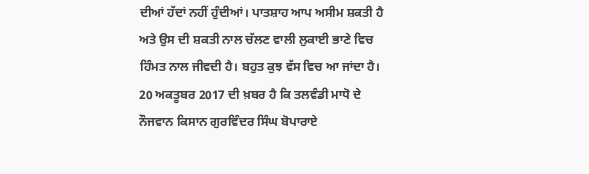ਦੀਆਂ ਹੱਦਾਂ ਨਹੀਂ ਹੁੰਦੀਆਂ। ਪਾਤਸ਼ਾਹ ਆਪ ਅਸੀਮ ਸ਼ਕਤੀ ਹੈ ਅਤੇ ਉਸ ਦੀ ਸ਼ਕਤੀ ਨਾਲ ਚੱਲਣ ਵਾਲੀ ਲੁਕਾਈ ਭਾਣੇ ਵਿਚ ਹਿੰਮਤ ਨਾਲ ਜੀਵਦੀ ਹੈ। ਬਹੁਤ ਕੁਝ ਵੱਸ ਵਿਚ ਆ ਜਾਂਦਾ ਹੈ। 20 ਅਕਤੂਬਰ 2017 ਦੀ ਖ਼ਬਰ ਹੈ ਕਿ ਤਲਵੰਡੀ ਮਾਧੋ ਦੇ ਨੌਜਵਾਨ ਕਿਸਾਨ ਗੁਰਵਿੰਦਰ ਸਿੰਘ ਬੋਪਾਰਾਏ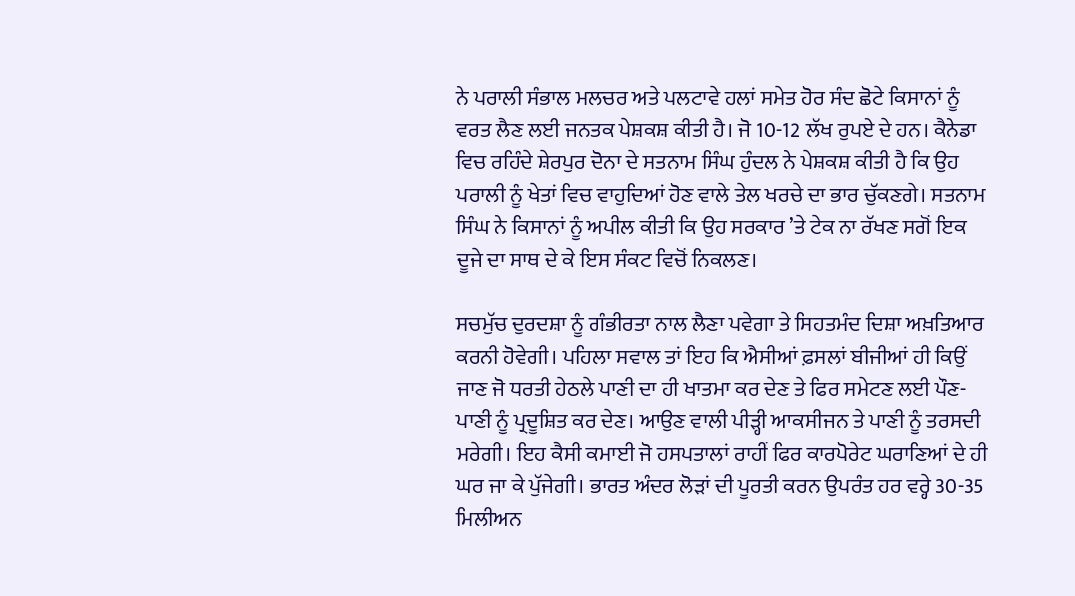ਨੇ ਪਰਾਲੀ ਸੰਭਾਲ ਮਲਚਰ ਅਤੇ ਪਲਟਾਵੇ ਹਲਾਂ ਸਮੇਤ ਹੋਰ ਸੰਦ ਛੋਟੇ ਕਿਸਾਨਾਂ ਨੂੰ ਵਰਤ ਲੈਣ ਲਈ ਜਨਤਕ ਪੇਸ਼ਕਸ਼ ਕੀਤੀ ਹੈ। ਜੋ 10-12 ਲੱਖ ਰੁਪਏ ਦੇ ਹਨ। ਕੈਨੇਡਾ ਵਿਚ ਰਹਿੰਦੇ ਸ਼ੇਰਪੁਰ ਦੋਨਾ ਦੇ ਸਤਨਾਮ ਸਿੰਘ ਹੁੰਦਲ ਨੇ ਪੇਸ਼ਕਸ਼ ਕੀਤੀ ਹੈ ਕਿ ਉਹ ਪਰਾਲੀ ਨੂੰ ਖੇਤਾਂ ਵਿਚ ਵਾਹੁਦਿਆਂ ਹੋਣ ਵਾਲੇ ਤੇਲ ਖਰਚੇ ਦਾ ਭਾਰ ਚੁੱਕਣਗੇ। ਸਤਨਾਮ ਸਿੰਘ ਨੇ ਕਿਸਾਨਾਂ ਨੂੰ ਅਪੀਲ ਕੀਤੀ ਕਿ ਉਹ ਸਰਕਾਰ ’ਤੇ ਟੇਕ ਨਾ ਰੱਖਣ ਸਗੋਂ ਇਕ ਦੂਜੇ ਦਾ ਸਾਥ ਦੇ ਕੇ ਇਸ ਸੰਕਟ ਵਿਚੋਂ ਨਿਕਲਣ।

ਸਚਮੁੱਚ ਦੁਰਦਸ਼ਾ ਨੂੰ ਗੰਭੀਰਤਾ ਨਾਲ ਲੈਣਾ ਪਵੇਗਾ ਤੇ ਸਿਹਤਮੰਦ ਦਿਸ਼ਾ ਅਖ਼ਤਿਆਰ ਕਰਨੀ ਹੋਵੇਗੀ। ਪਹਿਲਾ ਸਵਾਲ ਤਾਂ ਇਹ ਕਿ ਐਸੀਆਂ ਫ਼ਸਲਾਂ ਬੀਜੀਆਂ ਹੀ ਕਿਉਂ ਜਾਣ ਜੋ ਧਰਤੀ ਹੇਠਲੇ ਪਾਣੀ ਦਾ ਹੀ ਖਾਤਮਾ ਕਰ ਦੇਣ ਤੇ ਫਿਰ ਸਮੇਟਣ ਲਈ ਪੌਣ-ਪਾਣੀ ਨੂੰ ਪ੍ਰਦੂਸ਼ਿਤ ਕਰ ਦੇਣ। ਆਉਣ ਵਾਲੀ ਪੀੜ੍ਹੀ ਆਕਸੀਜਨ ਤੇ ਪਾਣੀ ਨੂੰ ਤਰਸਦੀ ਮਰੇਗੀ। ਇਹ ਕੈਸੀ ਕਮਾਈ ਜੋ ਹਸਪਤਾਲਾਂ ਰਾਹੀਂ ਫਿਰ ਕਾਰਪੋਰੇਟ ਘਰਾਣਿਆਂ ਦੇ ਹੀ ਘਰ ਜਾ ਕੇ ਪੁੱਜੇਗੀ। ਭਾਰਤ ਅੰਦਰ ਲੋੜਾਂ ਦੀ ਪੂਰਤੀ ਕਰਨ ਉਪਰੰਤ ਹਰ ਵਰ੍ਹੇ 30-35 ਮਿਲੀਅਨ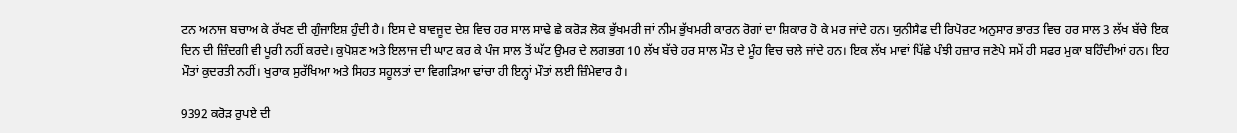ਟਨ ਅਨਾਜ ਬਚਾਅ ਕੇ ਰੱਖਣ ਦੀ ਗੁੰਜਾਇਸ਼ ਹੁੰਦੀ ਹੈ। ਇਸ ਦੇ ਬਾਵਜੂਦ ਦੇਸ਼ ਵਿਚ ਹਰ ਸਾਲ ਸਾਢੇ ਛੇ ਕਰੋੜ ਲੋਕ ਭੁੱਖਮਰੀ ਜਾਂ ਨੀਮ ਭੁੱਖਮਰੀ ਕਾਰਨ ਰੋਗਾਂ ਦਾ ਸ਼ਿਕਾਰ ਹੋ ਕੇ ਮਰ ਜਾਂਦੇ ਹਨ। ਯੁਨੀਸੈਫ ਦੀ ਰਿਪੋਰਟ ਅਨੁਸਾਰ ਭਾਰਤ ਵਿਚ ਹਰ ਸਾਲ 3 ਲੱਖ ਬੱਚੇ ਇਕ ਦਿਨ ਦੀ ਜ਼ਿੰਦਗੀ ਵੀ ਪੂਰੀ ਨਹੀਂ ਕਰਦੇ। ਕੁਪੋਸ਼ਣ ਅਤੇ ਇਲਾਜ ਦੀ ਘਾਟ ਕਰ ਕੇ ਪੰਜ ਸਾਲ ਤੋਂ ਘੱਟ ਉਮਰ ਦੇ ਲਗਭਗ 10 ਲੱਖ ਬੱਚੇ ਹਰ ਸਾਲ ਮੌਤ ਦੇ ਮੂੰਹ ਵਿਚ ਚਲੇ ਜਾਂਦੇ ਹਨ। ਇਕ ਲੱਖ ਮਾਵਾਂ ਪਿੱਛੇ ਪੰਝੀ ਹਜ਼ਾਰ ਜਣੇਪੇ ਸਮੇਂ ਹੀ ਸਫਰ ਮੁਕਾ ਬਹਿੰਦੀਆਂ ਹਨ। ਇਹ ਮੌਤਾਂ ਕੁਦਰਤੀ ਨਹੀਂ। ਖੁਰਾਕ ਸੁਰੱਖਿਆ ਅਤੇ ਸਿਹਤ ਸਹੂਲਤਾਂ ਦਾ ਵਿਗੜਿਆ ਢਾਂਚਾ ਹੀ ਇਨ੍ਹਾਂ ਮੌਤਾਂ ਲਈ ਜ਼ਿੰਮੇਵਾਰ ਹੈ।

9392 ਕਰੋੜ ਰੁਪਏ ਦੀ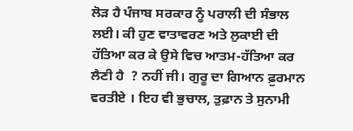ਲੋੜ ਹੈ ਪੰਜਾਬ ਸਰਕਾਰ ਨੂੰ ਪਰਾਲੀ ਦੀ ਸੰਭਾਲ ਲਈ। ਕੀ ਹੁਣ ਵਾਤਾਵਰਣ ਅਤੇ ਲੁਕਾਈ ਦੀ ਹੱਤਿਆ ਕਰ ਕੇ ਉਸੇ ਵਿਚ ਆਤਮ-ਹੱਤਿਆ ਕਰ ਲੈਣੀ ਹੈ  ? ਨਹੀਂ ਜੀ। ਗੁਰੂ ਦਾ ਗਿਆਨ ਫ਼ੁਰਮਾਨ ਵਰਤੀਏ । ਇਹ ਵੀ ਭੁਚਾਲ, ਤੁਫ਼ਾਨ ਤੇ ਸੁਨਾਮੀ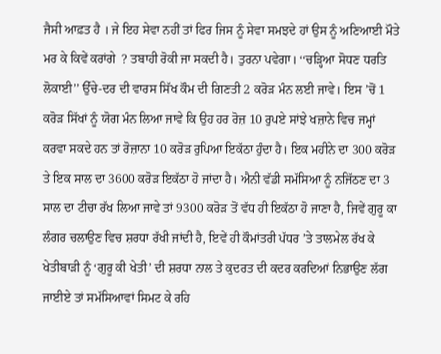ਜੈਸੀ ਆਫ਼ਤ ਹੈ । ਜੇ ਇਹ ਸੇਵਾ ਨਹੀਂ ਤਾਂ ਫਿਰ ਜਿਸ ਨੂੰ ਸੇਵਾ ਸਮਝਦੇ ਹਾਂ ਉਸ ਨੂੰ ਅਣਿਆਈ ਮੌਤੇ ਮਰ ਕੇ ਕਿਵੇਂ ਕਰਾਂਗੇ  ? ਤਬਾਹੀ ਰੋਕੀ ਜਾ ਸਕਦੀ ਹੈ। ਤੁਰਨਾ ਪਵੇਗਾ। ‘‘ਚੜ੍ਹਿਆ ਸੋਧਣ ਧਰਤਿ ਲੋਕਾਈ’’ ਉੱਚੇ-ਦਰ ਦੀ ਵਾਰਸ ਸਿੱਖ ਕੌਮ ਦੀ ਗਿਣਤੀ 2 ਕਰੋੜ ਮੰਨ ਲਈ ਜਾਵੇ। ਇਸ ’ਚੋਂ 1 ਕਰੋੜ ਸਿੱਖਾਂ ਨੂੰ ਯੋਗ ਮੰਨ ਲਿਆ ਜਾਵੇ ਕਿ ਉਹ ਹਰ ਰੋਜ਼ 10 ਰੁਪਏ ਸਾਂਝੇ ਖਜ਼ਾਨੇ ਵਿਚ ਜਮ੍ਹਾਂ ਕਰਵਾ ਸਕਦੇ ਹਨ ਤਾਂ ਰੋਜ਼ਾਨਾ 10 ਕਰੋੜ ਰੁਪਿਆ ਇਕੱਠਾ ਹੁੰਦਾ ਹੈ। ਇਕ ਮਹੀਨੇ ਦਾ 300 ਕਰੋੜ ਤੇ ਇਕ ਸਾਲ ਦਾ 3600 ਕਰੋੜ ਇਕੱਠਾ ਹੋ ਜਾਂਦਾ ਹੈ। ਐਨੀ ਵੱਡੀ ਸਮੱਸਿਆ ਨੂੰ ਨਜਿੱਠਣ ਦਾ 3 ਸਾਲ ਦਾ ਟੀਚਾ ਰੱਖ ਲਿਆ ਜਾਵੇ ਤਾਂ 9300 ਕਰੋੜ ਤੋਂ ਵੱਧ ਹੀ ਇਕੱਠਾ ਹੋ ਜਾਣਾ ਹੈ, ਜਿਵੇਂ ਗੁਰੂ ਕਾ ਲੰਗਰ ਚਲਾਉਣ ਵਿਚ ਸ਼ਰਧਾ ਰੱਖੀ ਜਾਂਦੀ ਹੈ, ਇਵੇਂ ਹੀ ਕੌਮਾਂਤਰੀ ਪੱਧਰ ’ਤੇ ਤਾਲਮੇਲ ਰੱਖ ਕੇ ਖੇਤੀਬਾੜੀ ਨੂੰ ‘ਗੁਰੂ ਕੀ ਖੇਤੀ’ ਦੀ ਸ਼ਰਧਾ ਨਾਲ ਤੇ ਕੁਦਰਤ ਦੀ ਕਦਰ ਕਰਦਿਆਂ ਨਿਭਾਉਣ ਲੱਗ ਜਾਈਏ ਤਾਂ ਸਮੱਸਿਆਵਾਂ ਸਿਮਟ ਕੇ ਰਹਿ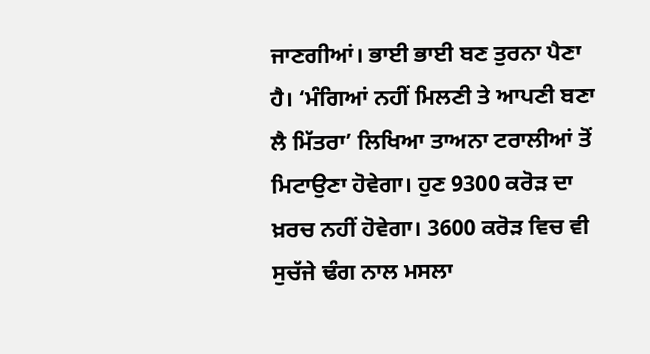ਜਾਣਗੀਆਂ। ਭਾਈ ਭਾਈ ਬਣ ਤੁਰਨਾ ਪੈਣਾ ਹੈ। ‘ਮੰਗਿਆਂ ਨਹੀਂ ਮਿਲਣੀ ਤੇ ਆਪਣੀ ਬਣਾ ਲੈ ਮਿੱਤਰਾ’ ਲਿਖਿਆ ਤਾਅਨਾ ਟਰਾਲੀਆਂ ਤੋਂ ਮਿਟਾਉਣਾ ਹੋਵੇਗਾ। ਹੁਣ 9300 ਕਰੋੜ ਦਾ ਖ਼ਰਚ ਨਹੀਂ ਹੋਵੇਗਾ। 3600 ਕਰੋੜ ਵਿਚ ਵੀ ਸੁਚੱਜੇ ਢੰਗ ਨਾਲ ਮਸਲਾ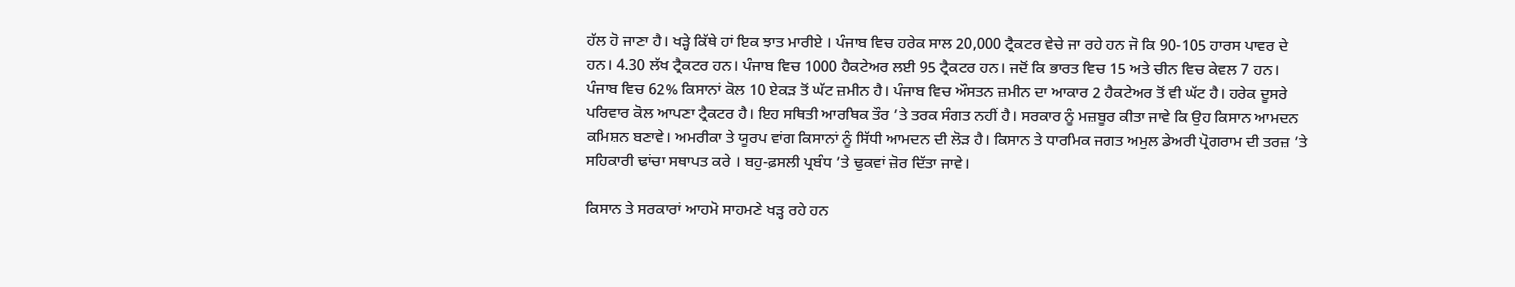ਹੱਲ ਹੋ ਜਾਣਾ ਹੈ। ਖੜ੍ਹੇ ਕਿੱਥੇ ਹਾਂ ਇਕ ਝਾਤ ਮਾਰੀਏ । ਪੰਜਾਬ ਵਿਚ ਹਰੇਕ ਸਾਲ 20,000 ਟ੍ਰੈਕਟਰ ਵੇਚੇ ਜਾ ਰਹੇ ਹਨ ਜੋ ਕਿ 90-105 ਹਾਰਸ ਪਾਵਰ ਦੇ ਹਨ। 4.30 ਲੱਖ ਟ੍ਰੈਕਟਰ ਹਨ। ਪੰਜਾਬ ਵਿਚ 1000 ਹੈਕਟੇਅਰ ਲਈ 95 ਟ੍ਰੈਕਟਰ ਹਨ। ਜਦੋਂ ਕਿ ਭਾਰਤ ਵਿਚ 15 ਅਤੇ ਚੀਨ ਵਿਚ ਕੇਵਲ 7 ਹਨ। ਪੰਜਾਬ ਵਿਚ 62% ਕਿਸਾਨਾਂ ਕੋਲ 10 ਏਕੜ ਤੋਂ ਘੱਟ ਜ਼ਮੀਨ ਹੈ। ਪੰਜਾਬ ਵਿਚ ਔਸਤਨ ਜ਼ਮੀਨ ਦਾ ਆਕਾਰ 2 ਹੈਕਟੇਅਰ ਤੋਂ ਵੀ ਘੱਟ ਹੈ। ਹਰੇਕ ਦੂਸਰੇ ਪਰਿਵਾਰ ਕੋਲ ਆਪਣਾ ਟ੍ਰੈਕਟਰ ਹੈ। ਇਹ ਸਥਿਤੀ ਆਰਥਿਕ ਤੌਰ ’ਤੇ ਤਰਕ ਸੰਗਤ ਨਹੀਂ ਹੈ। ਸਰਕਾਰ ਨੂੰ ਮਜ਼ਬੂਰ ਕੀਤਾ ਜਾਵੇ ਕਿ ਉਹ ਕਿਸਾਨ ਆਮਦਨ ਕਮਿਸ਼ਨ ਬਣਾਵੇ। ਅਮਰੀਕਾ ਤੇ ਯੂਰਪ ਵਾਂਗ ਕਿਸਾਨਾਂ ਨੂੰ ਸਿੱਧੀ ਆਮਦਨ ਦੀ ਲੋੜ ਹੈ। ਕਿਸਾਨ ਤੇ ਧਾਰਮਿਕ ਜਗਤ ਅਮੁਲ ਡੇਅਰੀ ਪ੍ਰੋਗਰਾਮ ਦੀ ਤਰਜ਼ ’ਤੇ ਸਹਿਕਾਰੀ ਢਾਂਚਾ ਸਥਾਪਤ ਕਰੇ । ਬਹੁ-ਫ਼ਸਲੀ ਪ੍ਰਬੰਧ ’ਤੇ ਢੁਕਵਾਂ ਜ਼ੋਰ ਦਿੱਤਾ ਜਾਵੇ।

ਕਿਸਾਨ ਤੇ ਸਰਕਾਰਾਂ ਆਹਮੋ ਸਾਹਮਣੇ ਖੜ੍ਹ ਰਹੇ ਹਨ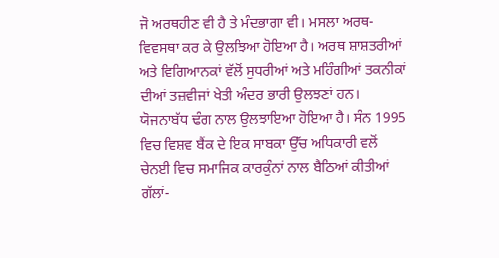ਜੋ ਅਰਥਹੀਣ ਵੀ ਹੈ ਤੇ ਮੰਦਭਾਗਾ ਵੀ। ਮਸਲਾ ਅਰਥ-ਵਿਵਸਥਾ ਕਰ ਕੇ ਉਲਝਿਆ ਹੋਇਆ ਹੈ। ਅਰਥ ਸ਼ਾਸ਼ਤਰੀਆਂ ਅਤੇ ਵਿਗਿਆਨਕਾਂ ਵੱਲੋਂ ਸੁਧਰੀਆਂ ਅਤੇ ਮਹਿੰਗੀਆਂ ਤਕਨੀਕਾਂ ਦੀਆਂ ਤਜ਼ਵੀਜਾਂ ਖੇਤੀ ਅੰਦਰ ਭਾਰੀ ਉਲਝਣਾਂ ਹਨ। ਯੋਜਨਾਬੱਧ ਢੰਗ ਨਾਲ ਉਲਝਾਇਆ ਹੋਇਆ ਹੈ। ਸੰਨ 1995 ਵਿਚ ਵਿਸ਼ਵ ਬੈਂਕ ਦੇ ਇਕ ਸਾਬਕਾ ਉੱਚ ਅਧਿਕਾਰੀ ਵਲੋਂ ਚੇਨਈ ਵਿਚ ਸਮਾਜਿਕ ਕਾਰਕੁੰਨਾਂ ਨਾਲ ਬੈਠਿਆਂ ਕੀਤੀਆਂ ਗੱਲਾਂ-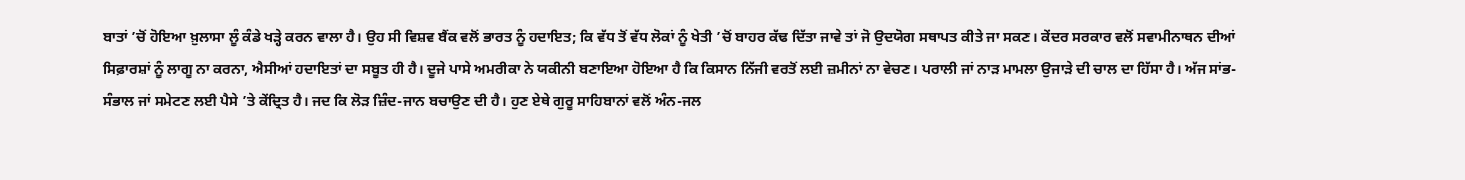ਬਾਤਾਂ ’ਚੋਂ ਹੋਇਆ ਖ਼ੁਲਾਸਾ ਲੂੰ ਕੰਡੇ ਖੜ੍ਹੇ ਕਰਨ ਵਾਲਾ ਹੈ। ਉਹ ਸੀ ਵਿਸ਼ਵ ਬੈਂਕ ਵਲੋਂ ਭਾਰਤ ਨੂੰ ਹਦਾਇਤ; ਕਿ ਵੱਧ ਤੋਂ ਵੱਧ ਲੋਕਾਂ ਨੂੰ ਖੇਤੀ ’ਚੋਂ ਬਾਹਰ ਕੱਢ ਦਿੱਤਾ ਜਾਵੇ ਤਾਂ ਜੋ ਉਦਯੋਗ ਸਥਾਪਤ ਕੀਤੇ ਜਾ ਸਕਣ। ਕੇਂਦਰ ਸਰਕਾਰ ਵਲੋਂ ਸਵਾਮੀਨਾਥਨ ਦੀਆਂ ਸਿਫ਼ਾਰਸ਼ਾਂ ਨੂੰ ਲਾਗੂ ਨਾ ਕਰਨਾ, ਐਸੀਆਂ ਹਦਾਇਤਾਂ ਦਾ ਸਬੂਤ ਹੀ ਹੈ। ਦੂਜੇ ਪਾਸੇ ਅਮਰੀਕਾ ਨੇ ਯਕੀਨੀ ਬਣਾਇਆ ਹੋਇਆ ਹੈ ਕਿ ਕਿਸਾਨ ਨਿੱਜੀ ਵਰਤੋਂ ਲਈ ਜ਼ਮੀਨਾਂ ਨਾ ਵੇਚਣ। ਪਰਾਲੀ ਜਾਂ ਨਾੜ ਮਾਮਲਾ ਉਜਾੜੇ ਦੀ ਚਾਲ ਦਾ ਹਿੱਸਾ ਹੈ। ਅੱਜ ਸਾਂਭ-ਸੰਭਾਲ ਜਾਂ ਸਮੇਟਣ ਲਈ ਪੈਸੇ ’ਤੇ ਕੇਂਦ੍ਰਿਤ ਹੈ। ਜਦ ਕਿ ਲੋੜ ਜ਼ਿੰਦ-ਜਾਨ ਬਚਾਉਣ ਦੀ ਹੈ। ਹੁਣ ਏਥੇ ਗੁਰੂ ਸਾਹਿਬਾਨਾਂ ਵਲੋਂ ਅੰਨ-ਜਲ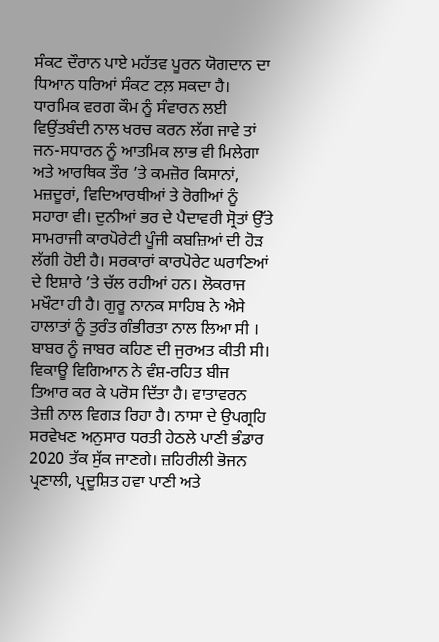ਸੰਕਟ ਦੌਰਾਨ ਪਾਏ ਮਹੱਤਵ ਪੂਰਨ ਯੋਗਦਾਨ ਦਾ ਧਿਆਨ ਧਰਿਆਂ ਸੰਕਟ ਟਲ਼ ਸਕਦਾ ਹੈ। ਧਾਰਮਿਕ ਵਰਗ ਕੌਮ ਨੂੰ ਸੰਵਾਰਨ ਲਈ ਵਿਉਂਤਬੰਦੀ ਨਾਲ ਖਰਚ ਕਰਨ ਲੱਗ ਜਾਵੇ ਤਾਂ ਜਨ-ਸਧਾਰਨ ਨੂੰ ਆਤਮਿਕ ਲਾਭ ਵੀ ਮਿਲੇਗਾ ਅਤੇ ਆਰਥਿਕ ਤੌਰ ’ਤੇ ਕਮਜ਼ੋਰ ਕਿਸਾਨਾਂ, ਮਜ਼ਦੂਰਾਂ, ਵਿਦਿਆਰਥੀਆਂ ਤੇ ਰੋਗੀਆਂ ਨੂੰ ਸਹਾਰਾ ਵੀ। ਦੁਨੀਆਂ ਭਰ ਦੇ ਪੈਦਾਵਰੀ ਸ੍ਰੋਤਾਂ ਉੱਤੇ ਸਾਮਰਾਜੀ ਕਾਰਪੋਰੇਟੀ ਪੂੰਜੀ ਕਬਜ਼ਿਆਂ ਦੀ ਹੋੜ ਲੱਗੀ ਹੋਈ ਹੈ। ਸਰਕਾਰਾਂ ਕਾਰਪੋਰੇਟ ਘਰਾਣਿਆਂ ਦੇ ਇਸ਼ਾਰੇ ’ਤੇ ਚੱਲ ਰਹੀਆਂ ਹਨ। ਲੋਕਰਾਜ ਮਖੌਟਾ ਹੀ ਹੈ। ਗੁਰੂ ਨਾਨਕ ਸਾਹਿਬ ਨੇ ਐਸੇ ਹਾਲਾਤਾਂ ਨੂੰ ਤੁਰੰਤ ਗੰਭੀਰਤਾ ਨਾਲ ਲਿਆ ਸੀ । ਬਾਬਰ ਨੂੰ ਜਾਬਰ ਕਹਿਣ ਦੀ ਜੁਰਅਤ ਕੀਤੀ ਸੀ। ਵਿਕਾਊ ਵਿਗਿਆਨ ਨੇ ਵੰਸ਼-ਰਹਿਤ ਬੀਜ ਤਿਆਰ ਕਰ ਕੇ ਪਰੋਸ ਦਿੱਤਾ ਹੈ। ਵਾਤਾਵਰਨ ਤੇਜ਼ੀ ਨਾਲ ਵਿਗੜ ਰਿਹਾ ਹੈ। ਨਾਸਾ ਦੇ ਉਪਗ੍ਰਹਿ ਸਰਵੇਖਣ ਅਨੁਸਾਰ ਧਰਤੀ ਹੇਠਲੇ ਪਾਣੀ ਭੰਡਾਰ 2020 ਤੱਕ ਸੁੱਕ ਜਾਣਗੇ। ਜ਼ਹਿਰੀਲੀ ਭੋਜਨ ਪ੍ਰਣਾਲੀ, ਪ੍ਰਦੂਸ਼ਿਤ ਹਵਾ ਪਾਣੀ ਅਤੇ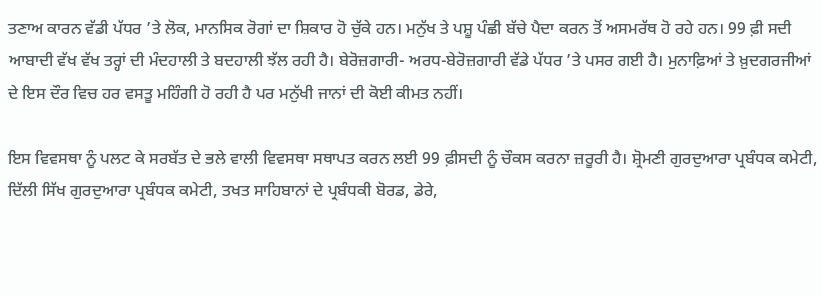ਤਣਾਅ ਕਾਰਨ ਵੱਡੀ ਪੱਧਰ ’ਤੇ ਲੋਕ, ਮਾਨਸਿਕ ਰੋਗਾਂ ਦਾ ਸ਼ਿਕਾਰ ਹੋ ਚੁੱਕੇ ਹਨ। ਮਨੁੱਖ ਤੇ ਪਸ਼ੂ ਪੰਛੀ ਬੱਚੇ ਪੈਦਾ ਕਰਨ ਤੋਂ ਅਸਮਰੱਥ ਹੋ ਰਹੇ ਹਨ। 99 ਫ਼ੀ ਸਦੀ ਆਬਾਦੀ ਵੱਖ ਵੱਖ ਤਰ੍ਹਾਂ ਦੀ ਮੰਦਹਾਲੀ ਤੇ ਬਦਹਾਲੀ ਝੱਲ ਰਹੀ ਹੈ। ਬੇਰੋਜ਼ਗਾਰੀ- ਅਰਧ-ਬੇਰੋਜ਼ਗਾਰੀ ਵੱਡੇ ਪੱਧਰ ’ਤੇ ਪਸਰ ਗਈ ਹੈ। ਮੁਨਾਫ਼ਿਆਂ ਤੇ ਖ਼ੁਦਗਰਜੀਆਂ ਦੇ ਇਸ ਦੌਰ ਵਿਚ ਹਰ ਵਸਤੂ ਮਹਿੰਗੀ ਹੋ ਰਹੀ ਹੈ ਪਰ ਮਨੁੱਖੀ ਜਾਨਾਂ ਦੀ ਕੋਈ ਕੀਮਤ ਨਹੀਂ।

ਇਸ ਵਿਵਸਥਾ ਨੂੰ ਪਲਟ ਕੇ ਸਰਬੱਤ ਦੇ ਭਲੇ ਵਾਲੀ ਵਿਵਸਥਾ ਸਥਾਪਤ ਕਰਨ ਲਈ 99 ਫ਼ੀਸਦੀ ਨੂੰ ਚੌਕਸ ਕਰਨਾ ਜ਼ਰੂਰੀ ਹੈ। ਸ਼੍ਰੋਮਣੀ ਗੁਰਦੁਆਰਾ ਪ੍ਰਬੰਧਕ ਕਮੇਟੀ, ਦਿੱਲੀ ਸਿੱਖ ਗੁਰਦੁਆਰਾ ਪ੍ਰਬੰਧਕ ਕਮੇਟੀ, ਤਖਤ ਸਾਹਿਬਾਨਾਂ ਦੇ ਪ੍ਰਬੰਧਕੀ ਬੋਰਡ, ਡੇਰੇ,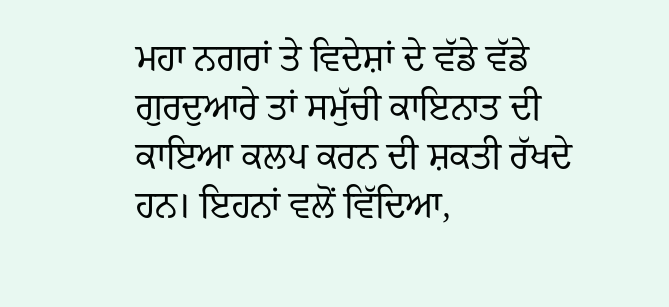ਮਹਾ ਨਗਰਾਂ ਤੇ ਵਿਦੇਸ਼ਾਂ ਦੇ ਵੱਡੇ ਵੱਡੇ ਗੁਰਦੁਆਰੇ ਤਾਂ ਸਮੁੱਚੀ ਕਾਇਨਾਤ ਦੀ ਕਾਇਆ ਕਲਪ ਕਰਨ ਦੀ ਸ਼ਕਤੀ ਰੱਖਦੇ ਹਨ। ਇਹਨਾਂ ਵਲੋਂ ਵਿੱਦਿਆ,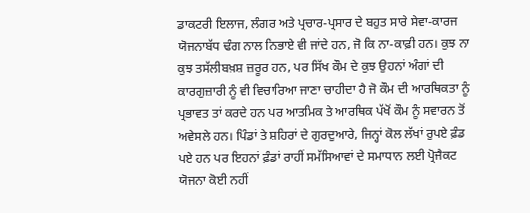ਡਾਕਟਰੀ ਇਲਾਜ, ਲੰਗਰ ਅਤੇ ਪ੍ਰਚਾਰ-ਪ੍ਰਸਾਰ ਦੇ ਬਹੁਤ ਸਾਰੇ ਸੇਵਾ-ਕਾਰਜ ਯੋਜਨਾਬੱਧ ਢੰਗ ਨਾਲ ਨਿਭਾਏ ਵੀ ਜਾਂਦੇ ਹਨ, ਜੋ ਕਿ ਨਾ-ਕਾਫ਼ੀ ਹਨ। ਕੁਝ ਨਾ ਕੁਝ ਤਸੱਲੀਬਖ਼ਸ਼ ਜ਼ਰੂਰ ਹਨ, ਪਰ ਸਿੱਖ ਕੌਮ ਦੇ ਕੁਝ ਉਹਨਾਂ ਅੰਗਾਂ ਦੀ ਕਾਰਗੁਜ਼ਾਰੀ ਨੂੰ ਵੀ ਵਿਚਾਰਿਆ ਜਾਣਾ ਚਾਹੀਦਾ ਹੈ ਜੋ ਕੌਮ ਦੀ ਆਰਥਿਕਤਾ ਨੂੰ ਪ੍ਰਭਾਵਤ ਤਾਂ ਕਰਦੇ ਹਨ ਪਰ ਆਤਮਿਕ ਤੇ ਆਰਥਿਕ ਪੱਖੋਂ ਕੌਮ ਨੂੰ ਸਵਾਰਨ ਤੋਂ ਅਵੇਸਲੇ ਹਨ। ਪਿੰਡਾਂ ਤੇ ਸ਼ਹਿਰਾਂ ਦੇ ਗੁਰਦੁਆਰੇ, ਜਿਨ੍ਹਾਂ ਕੋਲ ਲੱਖਾਂ ਰੁਪਏ ਫ਼ੰਡ ਪਏ ਹਨ ਪਰ ਇਹਨਾਂ ਫ਼ੰਡਾਂ ਰਾਹੀਂ ਸਮੱਸਿਆਵਾਂ ਦੇ ਸਮਾਧਾਨ ਲਈ ਪ੍ਰੋਜੈਕਟ ਯੋਜਨਾ ਕੋਈ ਨਹੀਂ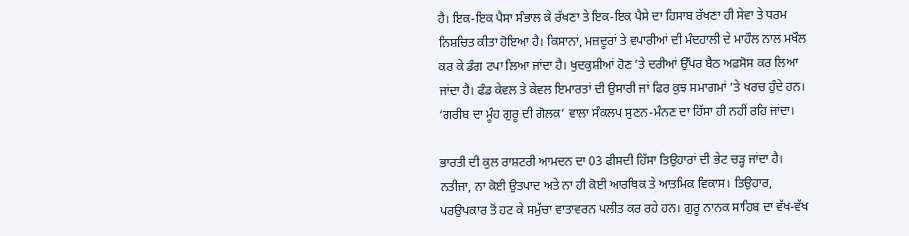ਹੈ। ਇਕ-ਇਕ ਪੈਸਾ ਸੰਭਾਲ ਕੇ ਰੱਖਣਾ ਤੇ ਇਕ-ਇਕ ਪੈਸੇ ਦਾ ਹਿਸਾਬ ਰੱਖਣਾ ਹੀ ਸੇਵਾ ਤੇ ਧਰਮ ਨਿਸ਼ਚਿਤ ਕੀਤਾ ਹੋਇਆ ਹੈ। ਕਿਸਾਨਾਂ, ਮਜ਼ਦੂਰਾਂ ਤੇ ਵਪਾਰੀਆਂ ਦੀ ਮੰਦਹਾਲੀ ਦੇ ਮਾਹੌਲ ਨਾਲ ਮਖੌਲ ਕਰ ਕੇ ਡੰਗ ਟਪਾ ਲਿਆ ਜਾਂਦਾ ਹੈ। ਖੁਦਕੁਸ਼ੀਆਂ ਹੋਣ ’ਤੇ ਦਰੀਆਂ ਉੱਪਰ ਬੈਠ ਅਫ਼ਸੋਸ ਕਰ ਲਿਆ ਜਾਂਦਾ ਹੈ। ਫੰਡ ਕੇਵਲ ਤੇ ਕੇਵਲ ਇਮਾਰਤਾਂ ਦੀ ਉਸਾਰੀ ਜਾਂ ਫਿਰ ਕੁਝ ਸਮਾਗਮਾਂ ’ਤੇ ਖਰਚ ਹੁੰਦੇ ਹਨ। ‘ਗਰੀਬ ਦਾ ਮੂੰਹ ਗੁਰੂ ਦੀ ਗੋਲਕ’ ਵਾਲਾ ਸੰਕਲਪ ਸੁਣਨ-ਮੰਨਣ ਦਾ ਹਿੱਸਾ ਹੀ ਨਹੀਂ ਰਹਿ ਜਾਂਦਾ।

ਭਾਰਤੀ ਦੀ ਕੁਲ ਰਾਸ਼ਟਰੀ ਆਮਦਨ ਦਾ 03 ਫੀਸਦੀ ਹਿੱਸਾ ਤਿਉਹਾਰਾਂ ਦੀ ਭੇਟ ਚੜ੍ਹ ਜਾਂਦਾ ਹੈ। ਨਤੀਜਾ, ਨਾ ਕੋਈ ਉਤਪਾਦ ਅਤੇ ਨਾ ਹੀ ਕੋਈ ਆਰਥਿਕ ਤੇ ਆਤਮਿਕ ਵਿਕਾਸ। ਤਿਉਹਾਰ, ਪਰਉਪਕਾਰ ਤੋਂ ਹਟ ਕੇ ਸਮੁੱਚਾ ਵਾਤਾਵਰਨ ਪਲੀਤ ਕਰ ਰਹੇ ਹਨ। ਗੁਰੂ ਨਾਨਕ ਸਾਹਿਬ ਦਾ ਵੱਖ-ਵੱਖ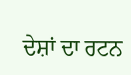ਦੇਸ਼ਾਂ ਦਾ ਰਟਨ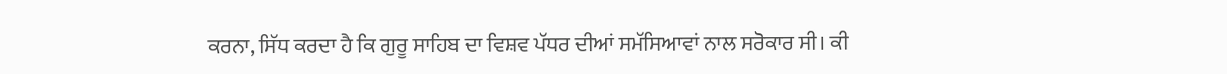ਕਰਨਾ, ਸਿੱਧ ਕਰਦਾ ਹੈ ਕਿ ਗੁਰੂ ਸਾਹਿਬ ਦਾ ਵਿਸ਼ਵ ਪੱਧਰ ਦੀਆਂ ਸਮੱਸਿਆਵਾਂ ਨਾਲ ਸਰੋਕਾਰ ਸੀ। ਕੀ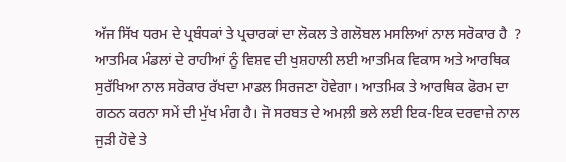ਅੱਜ ਸਿੱਖ ਧਰਮ ਦੇ ਪ੍ਰਬੰਧਕਾਂ ਤੇ ਪ੍ਰਚਾਰਕਾਂ ਦਾ ਲੋਕਲ ਤੇ ਗਲੋਬਲ ਮਸਲਿਆਂ ਨਾਲ ਸਰੋਕਾਰ ਹੈ  ? ਆਤਮਿਕ ਮੰਡਲਾਂ ਦੇ ਰਾਹੀਆਂ ਨੂੰ ਵਿਸ਼ਵ ਦੀ ਖੁਸ਼ਹਾਲੀ ਲਈ ਆਤਮਿਕ ਵਿਕਾਸ ਅਤੇ ਆਰਥਿਕ ਸੁਰੱਖਿਆ ਨਾਲ ਸਰੋਕਾਰ ਰੱਖਦਾ ਮਾਡਲ ਸਿਰਜਣਾ ਹੋਵੇਗਾ। ਆਤਮਿਕ ਤੇ ਆਰਥਿਕ ਫੋਰਮ ਦਾ ਗਠਨ ਕਰਨਾ ਸਮੇਂ ਦੀ ਮੁੱਖ ਮੰਗ ਹੈ। ਜੋ ਸਰਬਤ ਦੇ ਅਮਲ਼ੀ ਭਲੇ ਲਈ ਇਕ-ਇਕ ਦਰਵਾਜ਼ੇ ਨਾਲ ਜੁੜੀ ਹੋਵੇ ਤੇ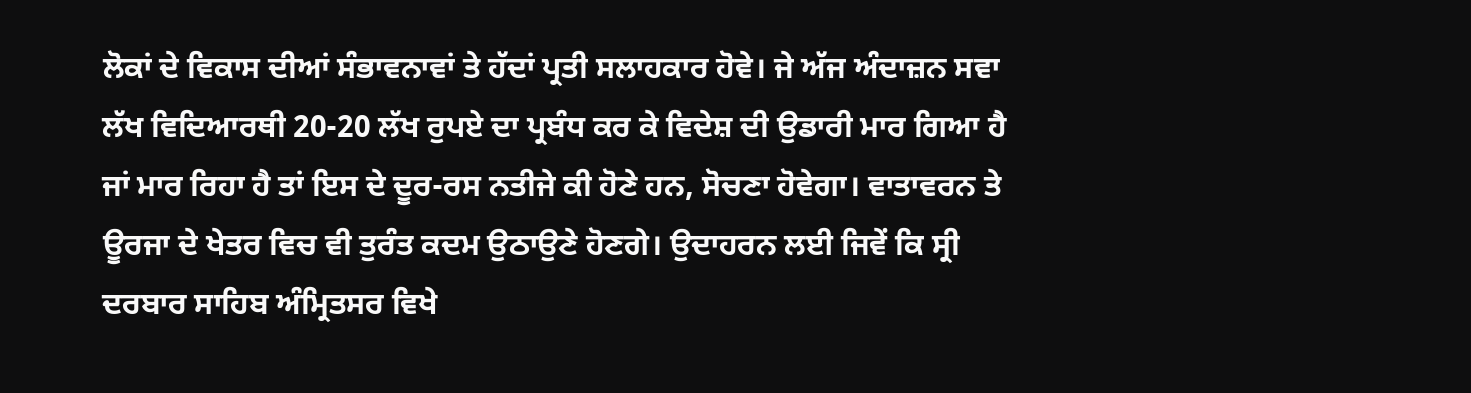ਲੋਕਾਂ ਦੇ ਵਿਕਾਸ ਦੀਆਂ ਸੰਭਾਵਨਾਵਾਂ ਤੇ ਹੱਦਾਂ ਪ੍ਰਤੀ ਸਲਾਹਕਾਰ ਹੋਵੇ। ਜੇ ਅੱਜ ਅੰਦਾਜ਼ਨ ਸਵਾ ਲੱਖ ਵਿਦਿਆਰਥੀ 20-20 ਲੱਖ ਰੁਪਏ ਦਾ ਪ੍ਰਬੰਧ ਕਰ ਕੇ ਵਿਦੇਸ਼ ਦੀ ਉਡਾਰੀ ਮਾਰ ਗਿਆ ਹੈ ਜਾਂ ਮਾਰ ਰਿਹਾ ਹੈ ਤਾਂ ਇਸ ਦੇ ਦੂਰ-ਰਸ ਨਤੀਜੇ ਕੀ ਹੋਣੇ ਹਨ, ਸੋਚਣਾ ਹੋਵੇਗਾ। ਵਾਤਾਵਰਨ ਤੇ ਊਰਜਾ ਦੇ ਖੇਤਰ ਵਿਚ ਵੀ ਤੁਰੰਤ ਕਦਮ ਉਠਾਉਣੇ ਹੋਣਗੇ। ਉਦਾਹਰਨ ਲਈ ਜਿਵੇਂ ਕਿ ਸ੍ਰੀ ਦਰਬਾਰ ਸਾਹਿਬ ਅੰਮ੍ਰਿਤਸਰ ਵਿਖੇ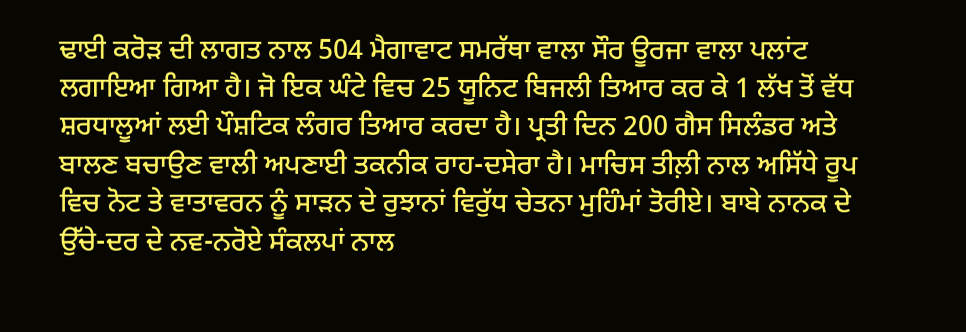ਢਾਈ ਕਰੋੜ ਦੀ ਲਾਗਤ ਨਾਲ 504 ਮੈਗਾਵਾਟ ਸਮਰੱਥਾ ਵਾਲਾ ਸੌਰ ਊਰਜਾ ਵਾਲਾ ਪਲਾਂਟ ਲਗਾਇਆ ਗਿਆ ਹੈ। ਜੋ ਇਕ ਘੰਟੇ ਵਿਚ 25 ਯੂਨਿਟ ਬਿਜਲੀ ਤਿਆਰ ਕਰ ਕੇ 1 ਲੱਖ ਤੋਂ ਵੱਧ ਸ਼ਰਧਾਲੂਆਂ ਲਈ ਪੌਸ਼ਟਿਕ ਲੰਗਰ ਤਿਆਰ ਕਰਦਾ ਹੈ। ਪ੍ਰਤੀ ਦਿਨ 200 ਗੈਸ ਸਿਲੰਡਰ ਅਤੇ ਬਾਲਣ ਬਚਾਉਣ ਵਾਲੀ ਅਪਣਾਈ ਤਕਨੀਕ ਰਾਹ-ਦਸੇਰਾ ਹੈ। ਮਾਚਿਸ ਤੀਲ਼ੀ ਨਾਲ ਅਸਿੱਧੇ ਰੂਪ ਵਿਚ ਨੋਟ ਤੇ ਵਾਤਾਵਰਨ ਨੂੰ ਸਾੜਨ ਦੇ ਰੁਝਾਨਾਂ ਵਿਰੁੱਧ ਚੇਤਨਾ ਮੁਹਿੰਮਾਂ ਤੋਰੀਏ। ਬਾਬੇ ਨਾਨਕ ਦੇ ਉੱਚੇ-ਦਰ ਦੇ ਨਵ-ਨਰੋਏ ਸੰਕਲਪਾਂ ਨਾਲ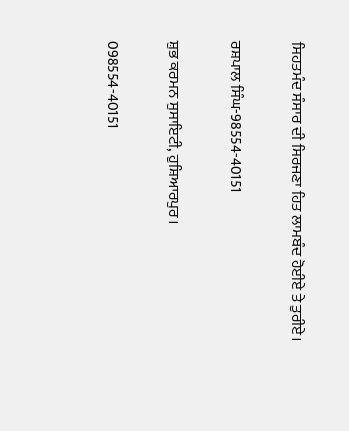ਸਿਹਤਮੰਦ ਸੰਸਾਰ ਦੀ ਸਿਰਜਣਾ ਹਿਤ ਲਾਮਬੰਦ ਹੋਈਏ ਤੇ ਤੁਰੀਏ।

ਰਸ਼ਪਾਲ ਸਿੰਘ-98554-40151

ਸ਼ੁਭ ਕਰਮਨ ਸੁਸਾਇਟੀ, ਹੁਸ਼ਿਆਰਪੁਰ।

098554-40151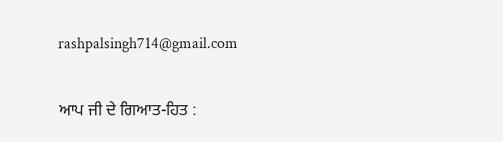rashpalsingh714@gmail.com

ਆਪ ਜੀ ਦੇ ਗਿਆਤ-ਹਿਤ :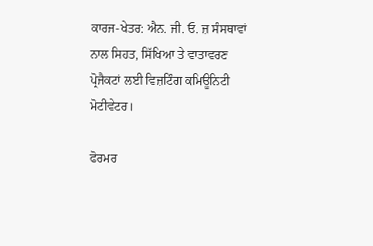ਕਾਰਜ-ਖੇਤਰ: ਐਨ. ਜੀ. ਓ. ਜ਼ ਸੰਸਥਾਵਾਂ ਨਾਲ ਸਿਹਤ, ਸਿੱਖਿਆ ਤੇ ਵਾਤਾਵਰਣ ਪ੍ਰੋਜੈਕਟਾਂ ਲਈ ਵਿਜ਼ਟਿੰਗ ਕਮਿਊਨਿਟੀ ਮੋਟੀਵੇਟਰ।

ਫੋਰਮਰ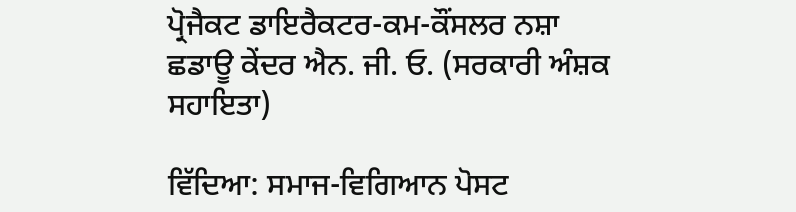ਪ੍ਰੋਜੈਕਟ ਡਾਇਰੈਕਟਰ-ਕਮ-ਕੌਂਸਲਰ ਨਸ਼ਾ ਛਡਾਊ ਕੇਂਦਰ ਐਨ. ਜੀ. ਓ. (ਸਰਕਾਰੀ ਅੰਸ਼ਕ ਸਹਾਇਤਾ)

ਵਿੱਦਿਆ: ਸਮਾਜ-ਵਿਗਿਆਨ ਪੋਸਟ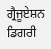ਗ੍ਰੈਜੂਏਸ਼ਨ ਡਿਗਰੀ